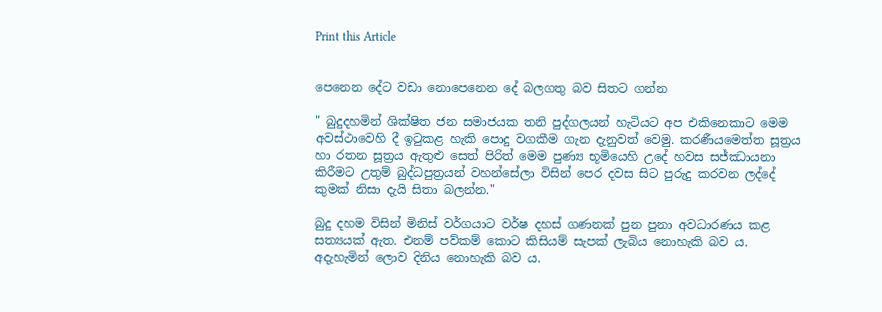Print this Article


පෙනෙන දේට වඩා නොපෙනෙන දේ බලගතු බව සිතට ගන්න

" බුදුදහමින් ශික්ෂිත ජන සමාජයක තනි පුද්ගලයන් හැටියට අප එකිනෙකාට මෙම අවස්ථාවෙහි දී ඉටුකළ හැකි පොදු වගකීම ගැන දැනුවත් වෙමු. කරණීයමෙත්ත සූත්‍රය හා රතන සූත්‍රය ඇතුළු සෙත් පිරිත් මෙම පුණ්‍ය භූමියෙහි උදේ හවස සජ්ඣායනා කිරීමට උතුම් බුද්ධපුත්‍රයන් වහන්සේලා විසින් පෙර දවස සිට පුරුදු කරවන ලද්දේ කුමක් නිසා දැයි සිතා බලන්න."

බුදු දහම විසින් මිනිස් වර්ගයාට වර්ෂ දහස් ගණනක් පුන පුනා අවධාරණය කළ සත්‍යයක් ඇත. එනම් පව්කම් කොට කිසියම් සැපක් ලැබිය නොහැකි බව ය. අදැහැමින් ලොව දිනිය නොහැකි බව ය.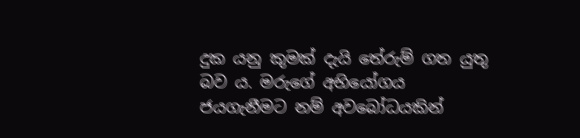දුක යනු කුමක් දැයි තේරුම් ගත යුතු බව ය. මරුගේ අභියෝගය ජයගැනීමට නම් අවබෝධයකින්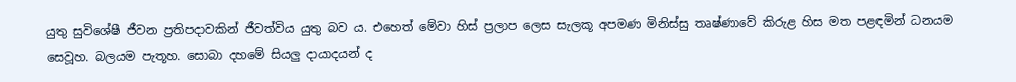යුතු සුවිශේෂී ජීවන ප්‍රතිපදාවකින් ජීවත්විය යුතු බව ය. එහෙත් මේවා හිස් ප්‍රලාප ලෙස සැලකූ අපමණ මිනිස්සු තෘෂ්ණාවේ කිරුළ හිස මත පළඳමින් ධනයම සෙවූහ. බලයම පැතූහ. සොබා දහමේ සියලු දායාදයන් ද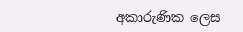අකාරුණික ලෙස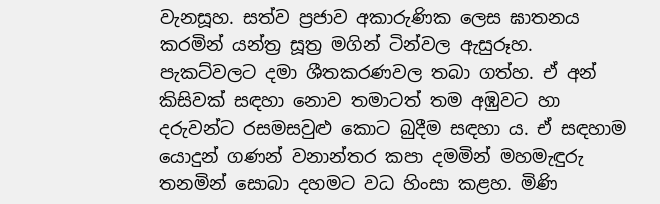වැනසූහ. සත්ව ප්‍රජාව අකාරුණික ලෙස ඝාතනය කරමින් යන්ත්‍ර සූත්‍ර මගින් ටින්වල ඇසුරූහ. පැකට්වලට දමා ශීතකරණවල තබා ගත්හ. ඒ අන් කිසිවක් සඳහා නොව තමාටත් තම අඹුවට හා දරුවන්ට රසමසවුළු කොට බුදීම සඳහා ය. ඒ සඳහාම යොදුන් ගණන් වනාන්තර කපා දමමින් මහමැඳුරු තනමින් සොබා දහමට වධ හිංසා කළහ. මිණි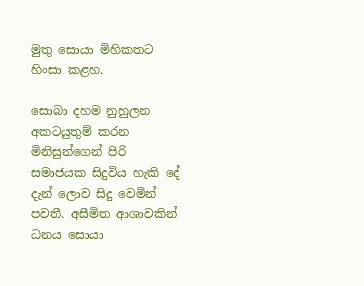මුතු සොයා මිහිකතට හිංසා කළහ.

සොබා දහම නුහුලන අකටයුතුම් කරන මිනිසුන්ගෙන් පිරි සමාජයක සිදුවිය හැකි දේ දැන් ලොව සිදු වෙමින් පවතී. අසීමිත ආශාවකින් ධනය සොයා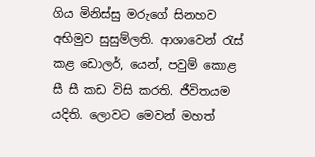ගිය මිනිස්සු මරුගේ සිනහව අභිමුව සුසුම්ලති. ආශාවෙන් රැස් කළ ඩොලර්, යෙන්, පවුම් කොළ සී සී කඩ විසි කරති. ජීවිතයම යදිති. ලොවට මෙවන් මහත්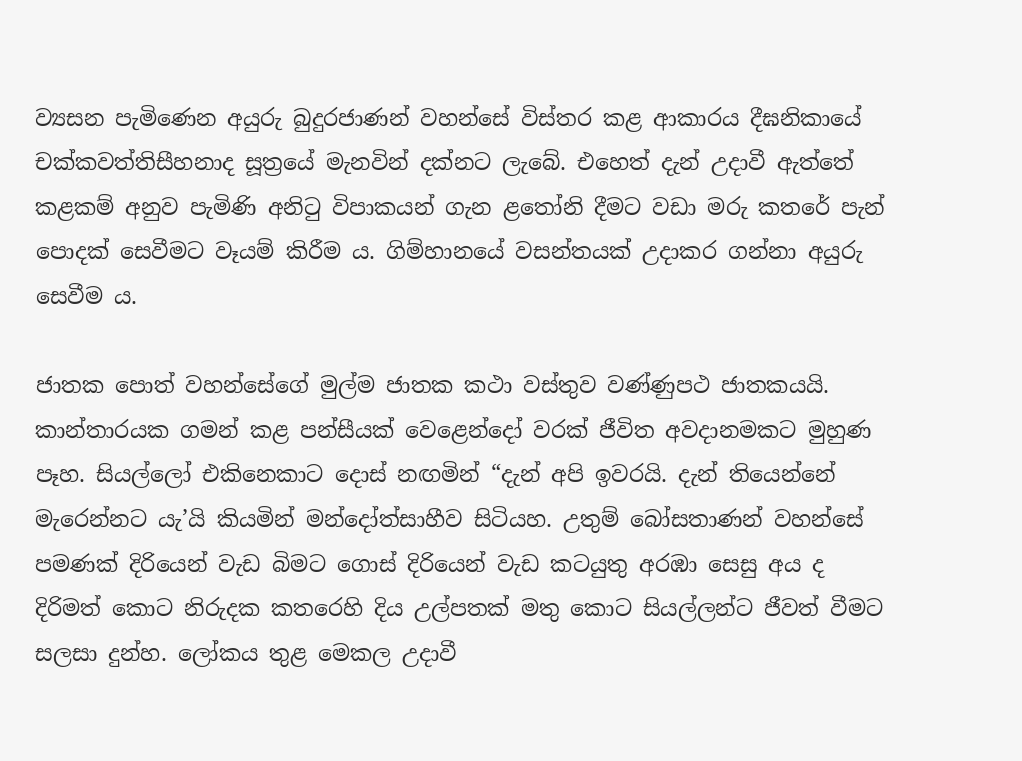ව්‍යසන පැමිණෙන අයුරු බුදුරජාණන් වහන්සේ විස්තර කළ ආකාරය දීඝනිකායේ චක්කවත්තිසීහනාද සූත්‍රයේ මැනවින් දක්නට ලැබේ. එහෙත් දැන් උදාවී ඇත්තේ කළකම් අනුව පැමිණි අනිටු විපාකයන් ගැන ළතෝනි දීමට වඩා මරු කතරේ පැන් පොදක් සෙවීමට වෑයම් කිරීම ය. ගිම්හානයේ වසන්තයක් උදාකර ගන්නා අයුරු සෙවීම ය.

ජාතක පොත් වහන්සේගේ මුල්ම ජාතක කථා වස්තුව වණ්ණුපථ ජාතකයයි. කාන්තාරයක ගමන් කළ පන්සීයක් වෙළෙන්දෝ වරක් ජීවිත අවදානමකට මුහුණ පෑහ. සියල්ලෝ එකිනෙකාට දොස් නඟමින් “දැන් අපි ඉවරයි. දැන් තියෙන්නේ මැරෙන්නට යැ’යි කියමින් මන්දෝත්සාහීව සිටියහ. උතුම් බෝසතාණන් වහන්සේ පමණක් දිරියෙන් වැඩ බිමට ගොස් දිරියෙන් වැඩ කටයුතු අරඹා සෙසු අය ද දිරිමත් කොට නිරුදක කතරෙහි දිය උල්පතක් මතු කොට සියල්ලන්ට ජීවත් වීමට සලසා දුන්හ. ලෝකය තුළ මෙකල උදාවී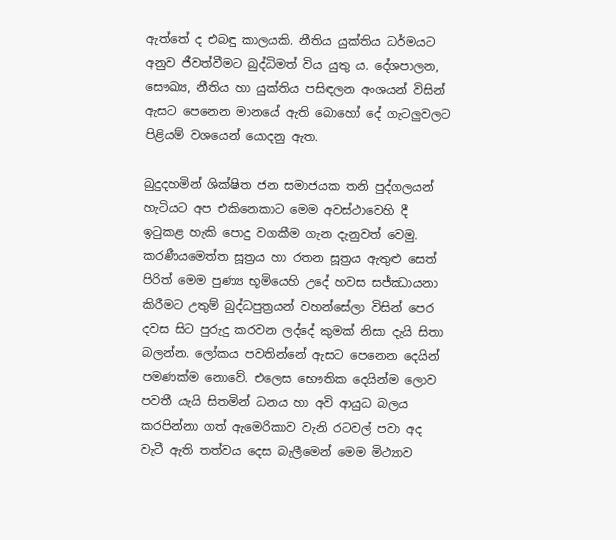ඇත්තේ ද එබඳු කාලයකි. නීතිය යුක්තිය ධර්මයට අනුව ජීවත්වීමට බුද්ධිමත් විය යුතු ය. දේශපාලන, සෞඛ්‍ය, නීතිය හා යුක්තිය පසිඳලන අංශයන් විසින් ඇසට පෙනෙන මානයේ ඇති බොහෝ දේ ගැටලුවලට පිළියම් වශයෙන් යොදනු ඇත.

බුදුදහමින් ශික්ෂිත ජන සමාජයක තනි පුද්ගලයන් හැටියට අප එකිනෙකාට මෙම අවස්ථාවෙහි දී ඉටුකළ හැකි පොදු වගකීම ගැන දැනුවත් වෙමු. කරණීයමෙත්ත සූත්‍රය හා රතන සූත්‍රය ඇතුළු සෙත් පිරිත් මෙම පුණ්‍ය භූමියෙහි උදේ හවස සජ්ඣායනා කිරීමට උතුම් බුද්ධපුත්‍රයන් වහන්සේලා විසින් පෙර දවස සිට පුරුදු කරවන ලද්දේ කුමක් නිසා දැයි සිතා බලන්න. ලෝකය පවතින්නේ ඇසට පෙනෙන දෙයින් පමණක්ම නොවේ. එලෙස භෞතික දෙයින්ම ලොව පවතී යැයි සිතමින් ධනය හා අවි ආයුධ බලය කරපින්නා ගත් ඇමෙරිකාව වැනි රටවල් පවා අද වැටී ඇති තත්වය දෙස බැලීමෙන් මෙම මිථ්‍යාව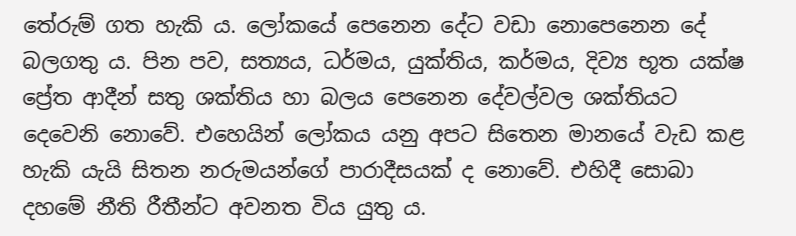තේරුම් ගත හැකි ය. ලෝකයේ පෙනෙන දේට වඩා නොපෙනෙන දේ බලගතු ය. පින පව, සත්‍යය, ධර්මය, යුක්තිය, කර්මය, දිව්‍ය භූත යක්ෂ ප්‍රේත ආදීන් සතු ශක්තිය හා බලය පෙනෙන දේවල්වල ශක්තියට දෙවෙනි නොවේ. එහෙයින් ලෝකය යනු අපට සිතෙන මානයේ වැඩ කළ හැකි යැයි සිතන නරුමයන්ගේ පාරාදීසයක් ද නොවේ. එහිදී සොබා දහමේ නීති රීතීන්ට අවනත විය යුතු ය.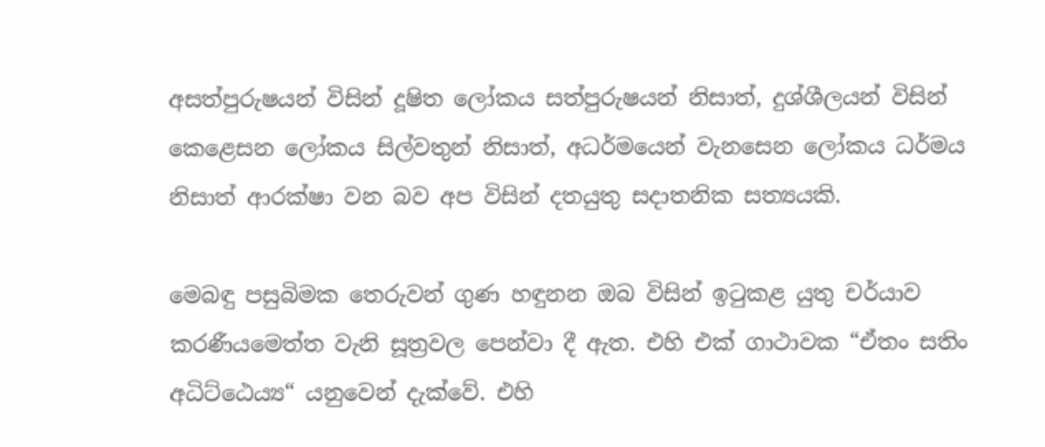අසත්පුරුෂයන් විසින් දූෂිත ලෝකය සත්පුරුෂයන් නිසාත්, දුශ්ශීලයන් විසින් කෙළෙසන ලෝකය සිල්වතුන් නිසාත්, අධර්මයෙන් වැනසෙන ලෝකය ධර්මය නිසාත් ආරක්ෂා වන බව අප විසින් දතයුතු සදාතනික සත්‍යයකි.

මෙබඳු පසුබිමක තෙරුවන් ගුණ හඳුනන ඔබ විසින් ඉටුකළ යුතු චර්යාව කරණීයමෙත්ත වැනි සූත්‍රවල පෙන්වා දී ඇත. එහි එක් ගාථාවක “ඒතං සතිං අධිට්ඨෙය්‍ය“ යනුවෙන් දැක්වේ. එහි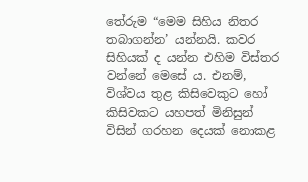තේරුම “මෙම සිහිය නිතර තබාගන්න’ යන්නයි. කවර සිහියක් ද යන්න එහිම විස්තර වන්නේ මෙසේ ය. එනම්, විශ්වය තුළ කිසිවෙකුට හෝ කිසිවකට යහපත් මිනිසුන් විසින් ගරහන දෙයක් නොකළ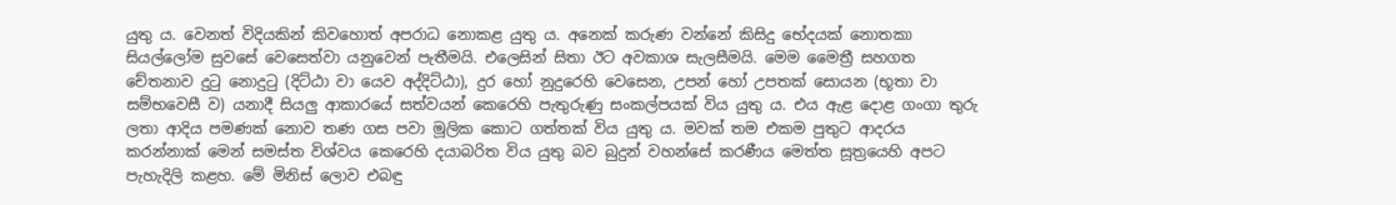යුතු ය. වෙනත් විදියකින් කිවහොත් අපරාධ නොකළ යුතු ය. අනෙක් කරුණ වන්නේ කිසිදු භේදයක් නොතකා සියල්ලෝම සුවසේ වෙසෙත්වා යනුවෙන් පැතීමයි. එලෙසින් සිතා ඊට අවකාශ සැලසීමයි. මෙම මෛත්‍රී සහගත චේතනාව දුටු නොදුටු (දිට්ඨා වා යෙව අද්දිට්ඨා), දුර හෝ නුදුරෙහි වෙසෙන, උපන් හෝ උපතක් සොයන (භූතා වා සම්භවෙසී ව) යනාදී සියලු ආකාරයේ සත්වයන් කෙරෙහි පැතුරුණු සංකල්පයක් විය යුතු ය. එය ඇළ දොළ ගංගා තුරු ලතා ආදිය පමණක් නොව තණ ගස පවා මූලික කොට ගත්තක් විය යුතු ය. මවක් තම එකම පුතුට ආදරය කරන්නාක් මෙන් සමස්ත විශ්වය කෙරෙහි දයාබරිත විය යුතු බව බුදුන් වහන්සේ කරණීය මෙත්ත සූත්‍රයෙහි අපට පැහැදිලි කළහ. මේ මිනිස් ලොව එබඳු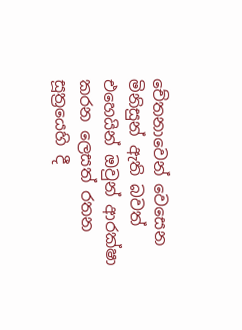චේතනාවෙන් වෙසෙන මිනිසුන් ඇති බවත් එහෙයින් ඔවුන් ආරක්ෂා කරන ලෙසත් රතන සූත්‍රයෙහි දී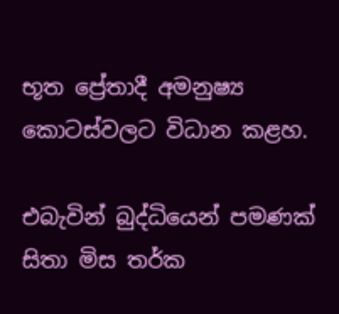භූත ප්‍රේතාදී අමනුෂ්‍ය කොටස්වලට විධාන කළහ.

එබැවින් බුද්ධියෙන් පමණක් සිතා මිස තර්ක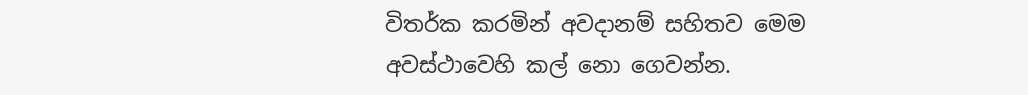විතර්ක කරමින් අවදානම් සහිතව මෙම අවස්ථාවෙහි කල් නො ගෙවන්න.